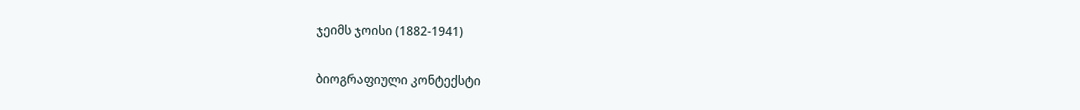ჯეიმს ჯოისი (1882-1941)

ბიოგრაფიული კონტექსტი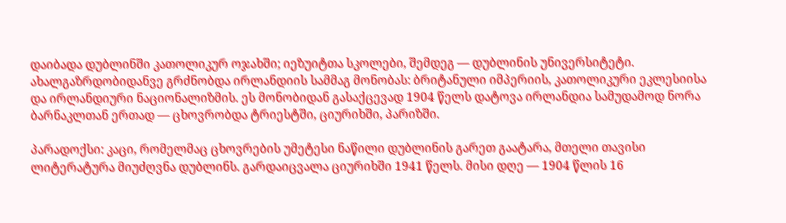დაიბადა დუბლინში კათოლიკურ ოჯახში; იეზუიტთა სკოლები, შემდეგ — დუბლინის უნივერსიტეტი. ახალგაზრდობიდანვე გრძნობდა ირლანდიის სამმაგ მონობას: ბრიტანული იმპერიის, კათოლიკური ეკლესიისა და ირლანდიური ნაციონალიზმის. ეს მონობიდან გასაქცევად 1904 წელს დატოვა ირლანდია სამუდამოდ ნორა ბარნაკლთან ერთად — ცხოვრობდა ტრიესტში, ციურიხში, პარიზში.

პარადოქსი: კაცი, რომელმაც ცხოვრების უმეტესი ნაწილი დუბლინის გარეთ გაატარა, მთელი თავისი ლიტერატურა მიუძღვნა დუბლინს. გარდაიცვალა ციურიხში 1941 წელს. მისი დღე — 1904 წლის 16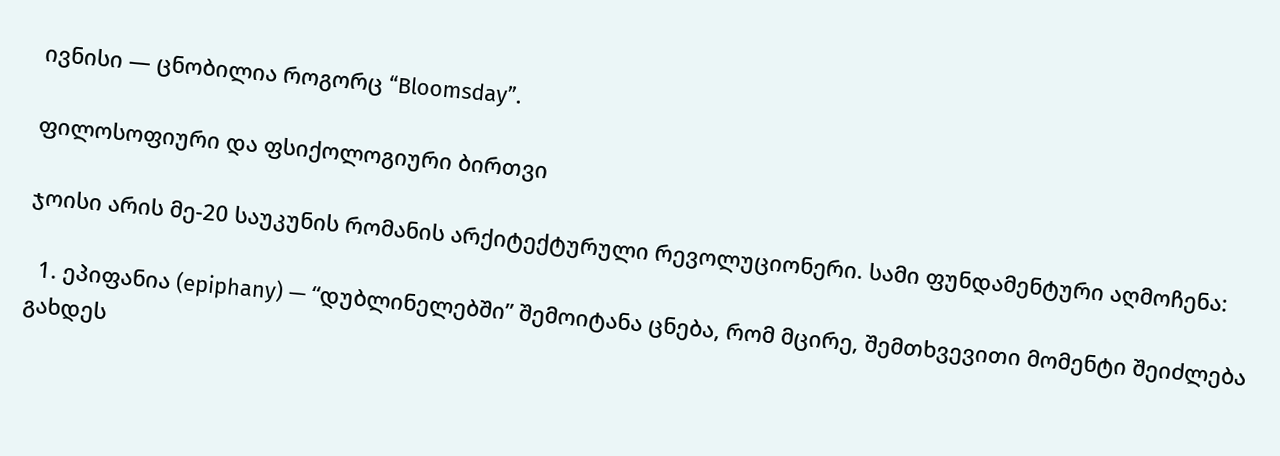ივნისი — ცნობილია როგორც “Bloomsday”.

ფილოსოფიური და ფსიქოლოგიური ბირთვი

ჯოისი არის მე-20 საუკუნის რომანის არქიტექტურული რევოლუციონერი. სამი ფუნდამენტური აღმოჩენა:

  1. ეპიფანია (epiphany) — “დუბლინელებში” შემოიტანა ცნება, რომ მცირე, შემთხვევითი მომენტი შეიძლება გახდეს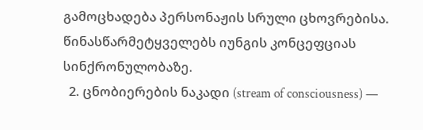გამოცხადება პერსონაჟის სრული ცხოვრებისა. წინასწარმეტყველებს იუნგის კონცეფციას სინქრონულობაზე.
  2. ცნობიერების ნაკადი (stream of consciousness) —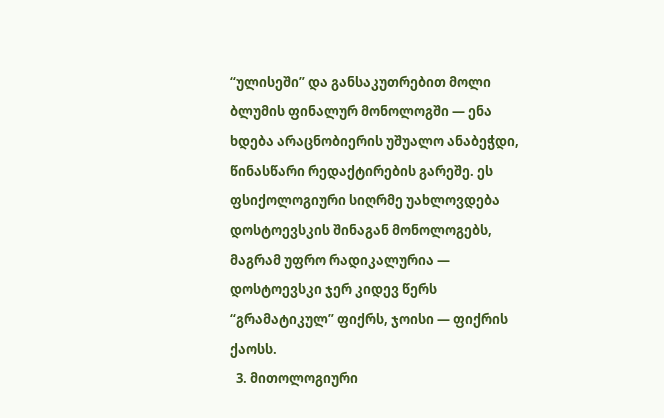“ულისეში” და განსაკუთრებით მოლი ბლუმის ფინალურ მონოლოგში — ენა ხდება არაცნობიერის უშუალო ანაბეჭდი, წინასწარი რედაქტირების გარეშე. ეს ფსიქოლოგიური სიღრმე უახლოვდება დოსტოევსკის შინაგან მონოლოგებს, მაგრამ უფრო რადიკალურია — დოსტოევსკი ჯერ კიდევ წერს “გრამატიკულ” ფიქრს, ჯოისი — ფიქრის ქაოსს.
  3. მითოლოგიური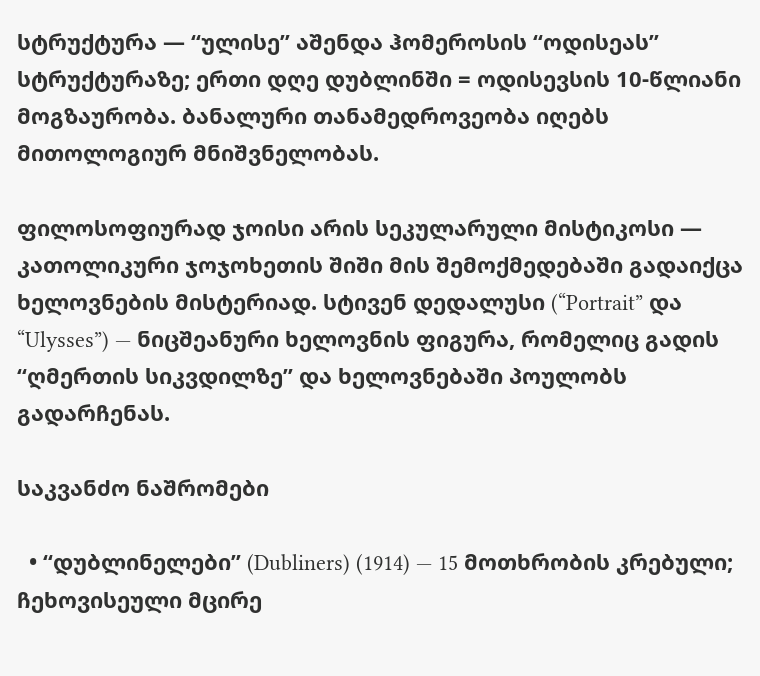სტრუქტურა — “ულისე” აშენდა ჰომეროსის “ოდისეას” სტრუქტურაზე; ერთი დღე დუბლინში = ოდისევსის 10-წლიანი მოგზაურობა. ბანალური თანამედროვეობა იღებს მითოლოგიურ მნიშვნელობას.

ფილოსოფიურად ჯოისი არის სეკულარული მისტიკოსი — კათოლიკური ჯოჯოხეთის შიში მის შემოქმედებაში გადაიქცა ხელოვნების მისტერიად. სტივენ დედალუსი (“Portrait” და “Ulysses”) — ნიცშეანური ხელოვნის ფიგურა, რომელიც გადის “ღმერთის სიკვდილზე” და ხელოვნებაში პოულობს გადარჩენას.

საკვანძო ნაშრომები

  • “დუბლინელები” (Dubliners) (1914) — 15 მოთხრობის კრებული; ჩეხოვისეული მცირე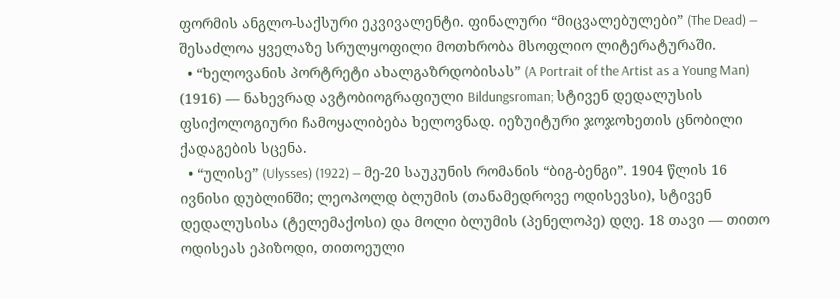ფორმის ანგლო-საქსური ეკვივალენტი. ფინალური “მიცვალებულები” (The Dead) — შესაძლოა ყველაზე სრულყოფილი მოთხრობა მსოფლიო ლიტერატურაში.
  • “ხელოვანის პორტრეტი ახალგაზრდობისას” (A Portrait of the Artist as a Young Man) (1916) — ნახევრად ავტობიოგრაფიული Bildungsroman; სტივენ დედალუსის ფსიქოლოგიური ჩამოყალიბება ხელოვნად. იეზუიტური ჯოჯოხეთის ცნობილი ქადაგების სცენა.
  • “ულისე” (Ulysses) (1922) — მე-20 საუკუნის რომანის “ბიგ-ბენგი”. 1904 წლის 16 ივნისი დუბლინში; ლეოპოლდ ბლუმის (თანამედროვე ოდისევსი), სტივენ დედალუსისა (ტელემაქოსი) და მოლი ბლუმის (პენელოპე) დღე. 18 თავი — თითო ოდისეას ეპიზოდი, თითოეული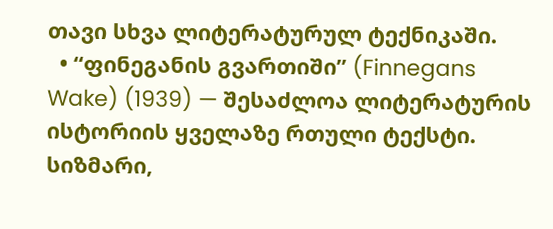თავი სხვა ლიტერატურულ ტექნიკაში.
  • “ფინეგანის გვართიში” (Finnegans Wake) (1939) — შესაძლოა ლიტერატურის ისტორიის ყველაზე რთული ტექსტი. სიზმარი,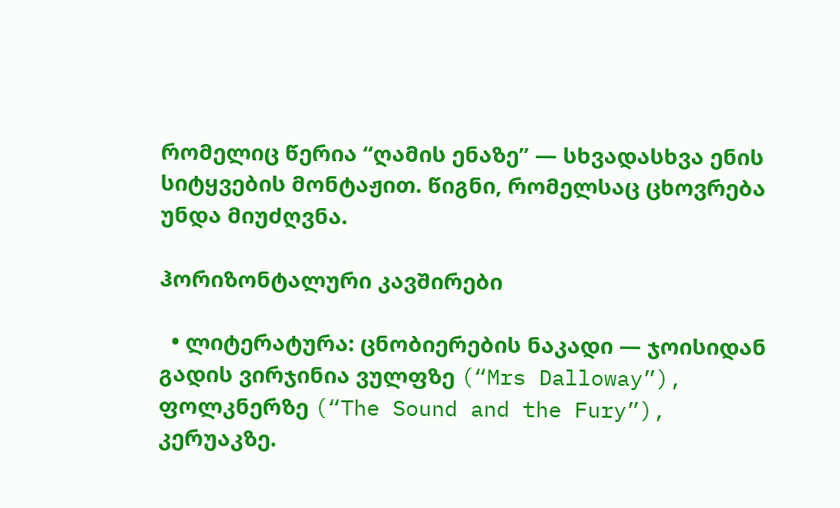რომელიც წერია “ღამის ენაზე” — სხვადასხვა ენის სიტყვების მონტაჟით. წიგნი, რომელსაც ცხოვრება უნდა მიუძღვნა.

ჰორიზონტალური კავშირები

  • ლიტერატურა: ცნობიერების ნაკადი — ჯოისიდან გადის ვირჯინია ვულფზე (“Mrs Dalloway”), ფოლკნერზე (“The Sound and the Fury”), კერუაკზე.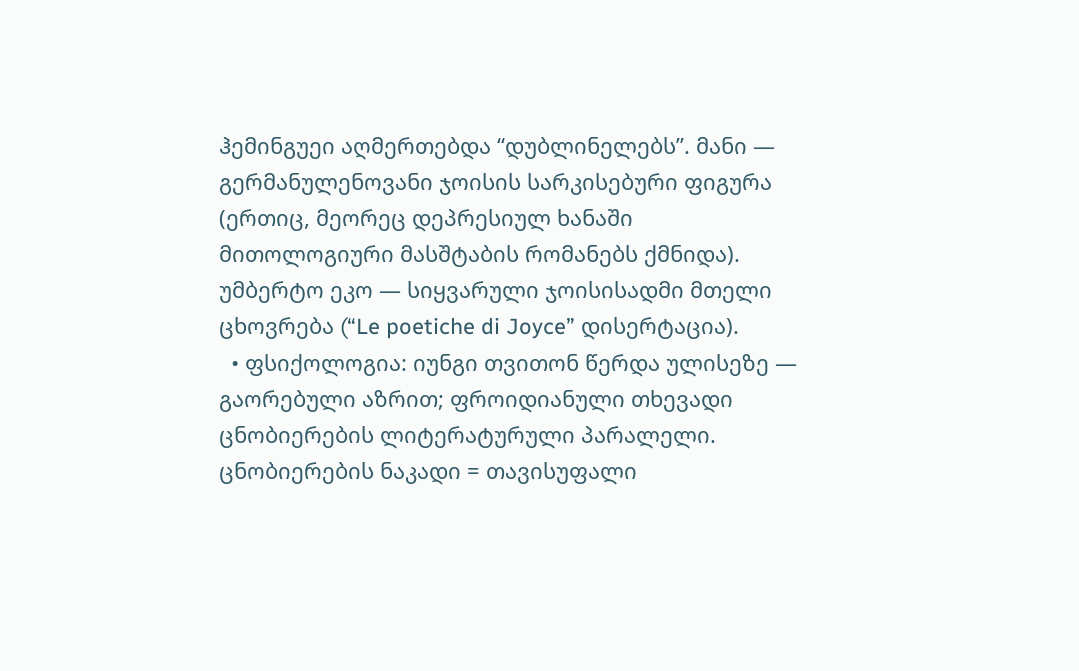ჰემინგუეი აღმერთებდა “დუბლინელებს”. მანი — გერმანულენოვანი ჯოისის სარკისებური ფიგურა (ერთიც, მეორეც დეპრესიულ ხანაში მითოლოგიური მასშტაბის რომანებს ქმნიდა). უმბერტო ეკო — სიყვარული ჯოისისადმი მთელი ცხოვრება (“Le poetiche di Joyce” დისერტაცია).
  • ფსიქოლოგია: იუნგი თვითონ წერდა ულისეზე — გაორებული აზრით; ფროიდიანული თხევადი ცნობიერების ლიტერატურული პარალელი. ცნობიერების ნაკადი = თავისუფალი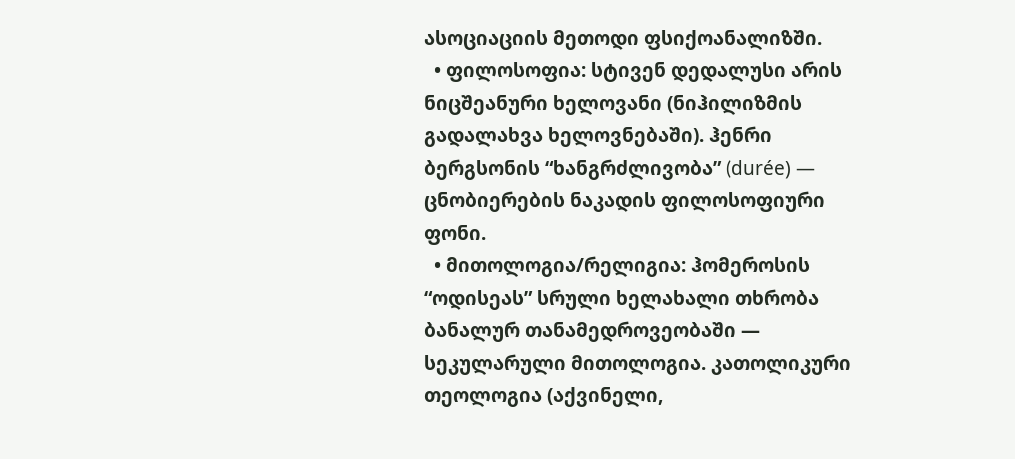ასოციაციის მეთოდი ფსიქოანალიზში.
  • ფილოსოფია: სტივენ დედალუსი არის ნიცშეანური ხელოვანი (ნიჰილიზმის გადალახვა ხელოვნებაში). ჰენრი ბერგსონის “ხანგრძლივობა” (durée) — ცნობიერების ნაკადის ფილოსოფიური ფონი.
  • მითოლოგია/რელიგია: ჰომეროსის “ოდისეას” სრული ხელახალი თხრობა ბანალურ თანამედროვეობაში — სეკულარული მითოლოგია. კათოლიკური თეოლოგია (აქვინელი,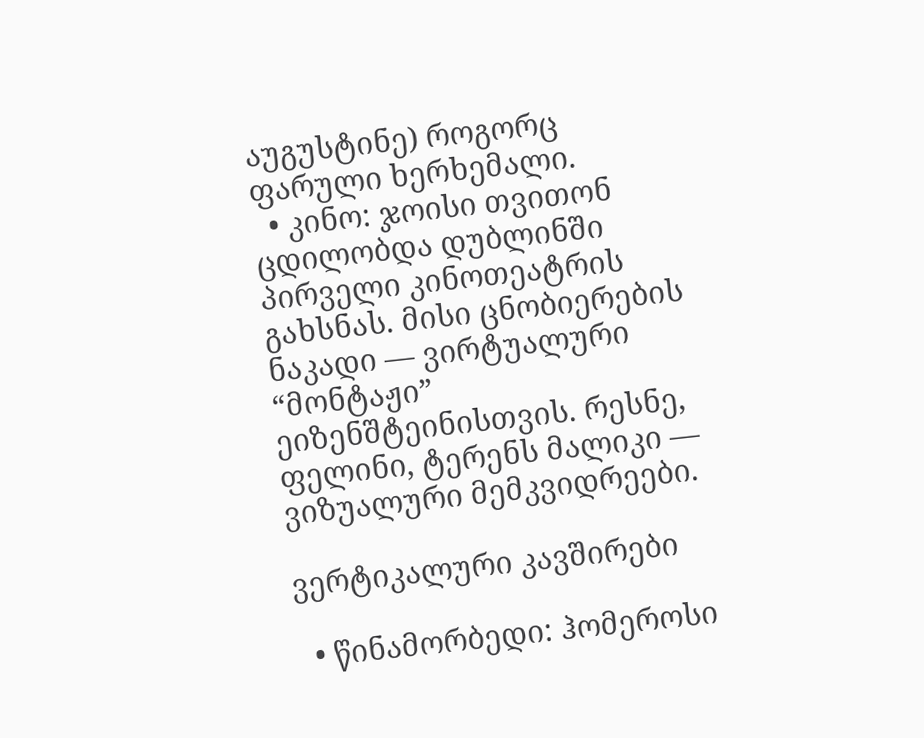აუგუსტინე) როგორც ფარული ხერხემალი.
  • კინო: ჯოისი თვითონ ცდილობდა დუბლინში პირველი კინოთეატრის გახსნას. მისი ცნობიერების ნაკადი — ვირტუალური “მონტაჟი” ეიზენშტეინისთვის. რესნე, ფელინი, ტერენს მალიკი — ვიზუალური მემკვიდრეები.

ვერტიკალური კავშირები

  • წინამორბედი: ჰომეროსი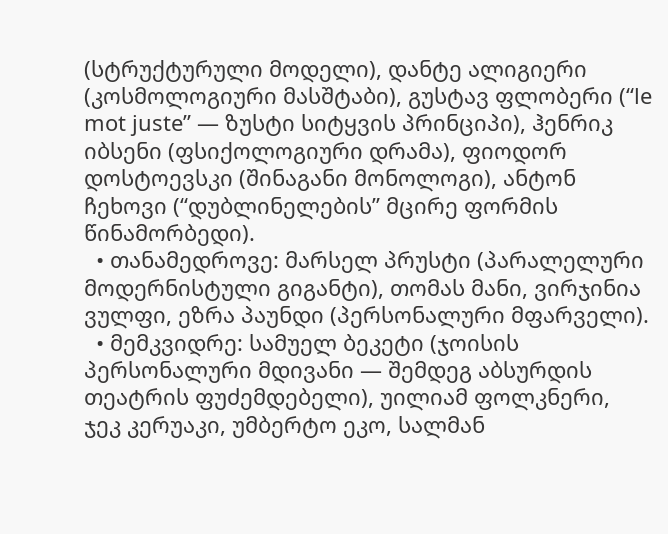(სტრუქტურული მოდელი), დანტე ალიგიერი (კოსმოლოგიური მასშტაბი), გუსტავ ფლობერი (“le mot juste” — ზუსტი სიტყვის პრინციპი), ჰენრიკ იბსენი (ფსიქოლოგიური დრამა), ფიოდორ დოსტოევსკი (შინაგანი მონოლოგი), ანტონ ჩეხოვი (“დუბლინელების” მცირე ფორმის წინამორბედი).
  • თანამედროვე: მარსელ პრუსტი (პარალელური მოდერნისტული გიგანტი), თომას მანი, ვირჯინია ვულფი, ეზრა პაუნდი (პერსონალური მფარველი).
  • მემკვიდრე: სამუელ ბეკეტი (ჯოისის პერსონალური მდივანი — შემდეგ აბსურდის თეატრის ფუძემდებელი), უილიამ ფოლკნერი, ჯეკ კერუაკი, უმბერტო ეკო, სალმან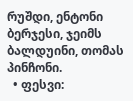რუშდი, ენტონი ბერჯესი, ჯეიმს ბალდუინი, თომას პინჩონი.
  • ფესვი: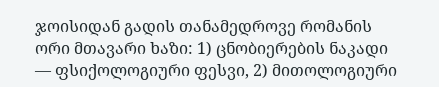ჯოისიდან გადის თანამედროვე რომანის ორი მთავარი ხაზი: 1) ცნობიერების ნაკადი — ფსიქოლოგიური ფესვი, 2) მითოლოგიური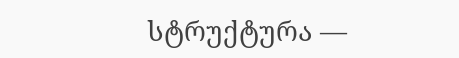სტრუქტურა —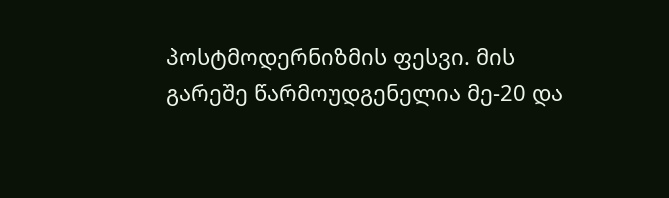პოსტმოდერნიზმის ფესვი. მის გარეშე წარმოუდგენელია მე-20 და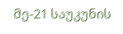მე-21 საუკუნის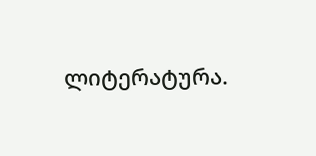ლიტერატურა.